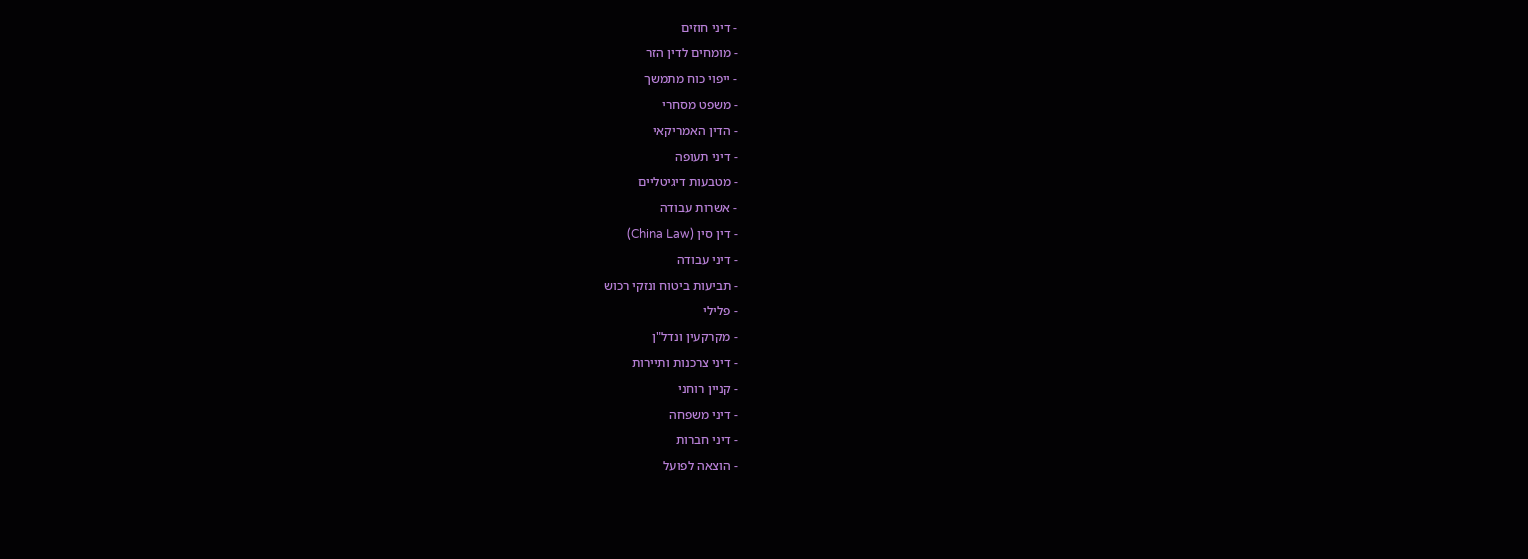- דיני חוזים
- מומחים לדין הזר
- ייפוי כוח מתמשך
- משפט מסחרי
- הדין האמריקאי
- דיני תעופה
- מטבעות דיגיטליים
- אשרות עבודה
- דין סין (China Law)
- דיני עבודה
- תביעות ביטוח ונזקי רכוש
- פלילי
- מקרקעין ונדל"ן
- דיני צרכנות ותיירות
- קניין רוחני
- דיני משפחה
- דיני חברות
- הוצאה לפועל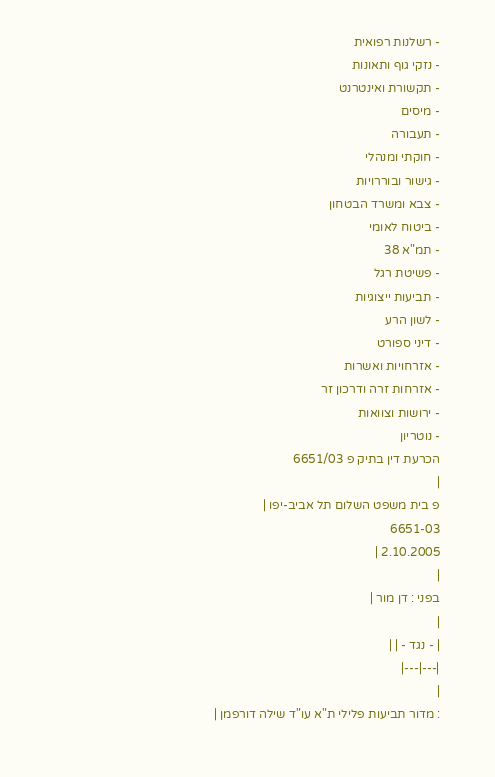- רשלנות רפואית
- נזקי גוף ותאונות
- תקשורת ואינטרנט
- מיסים
- תעבורה
- חוקתי ומנהלי
- גישור ובוררויות
- צבא ומשרד הבטחון
- ביטוח לאומי
- תמ"א 38
- פשיטת רגל
- תביעות ייצוגיות
- לשון הרע
- דיני ספורט
- אזרחויות ואשרות
- אזרחות זרה ודרכון זר
- ירושות וצוואות
- נוטריון
הכרעת דין בתיק פ 6651/03
|
פ בית משפט השלום תל אביב-יפו |
6651-03
2.10.2005 |
|
בפני : דן מור |
|
| - נגד - | |
|---|---|
|
: מדור תביעות פלילי ת"א עו"ד שילה דורפמן |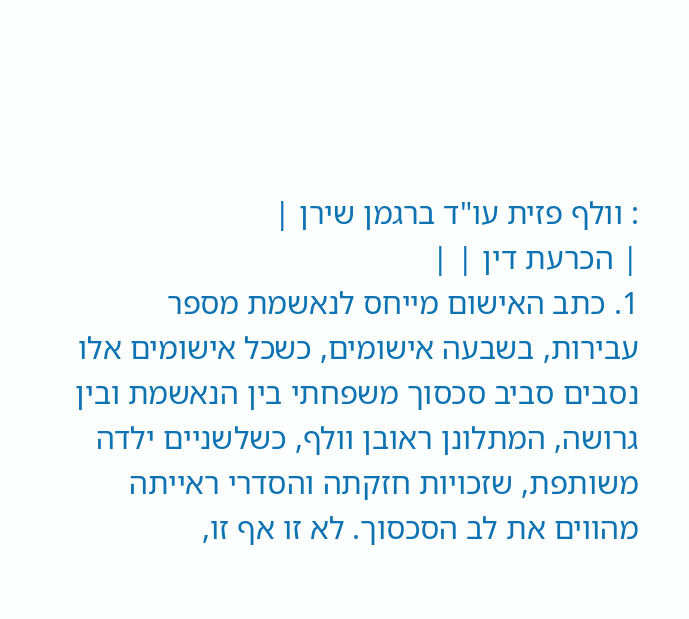: וולף פזית עו"ד ברגמן שירן |
| הכרעת דין | |
1. כתב האישום מייחס לנאשמת מספר עבירות, בשבעה אישומים, כשכל אישומים אלו נסבים סביב סכסוך משפחתי בין הנאשמת ובין גרושה, המתלונן ראובן וולף, כשלשניים ילדה משותפת, שזכויות חזקתה והסדרי ראייתה מהווים את לב הסכסוך. לא זו אף זו,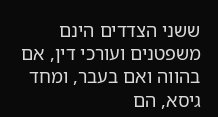ששני הצדדים הינם משפטנים ועורכי דין, אם בהווה ואם בעבר, ומחד גיסא, הם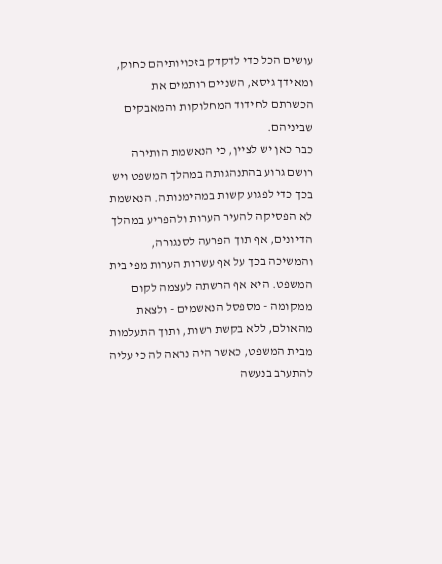עושים הכל כדי לדקדק בזכויותיהם כחוק, ומאידך גיסא, השניים רותמים את הכשרתם לחידוד המחלוקות והמאבקים שביניהם.
כבר כאן יש לציין, כי הנאשמת הותירה רושם גרוע בהתנהגותה במהלך המשפט ויש בכך כדי לפגוע קשות במהימנותה. הנאשמת לא הפסיקה להעיר הערות ולהפריע במהלך הדיונים, אף תוך הפרעה לסנגורה, והמשיכה בכך על אף עשרות הערות מפי בית המשפט. היא אף הרשתה לעצמה לקום ממקומה - מספסל הנאשמים - ולצאת מהאולם, ללא בקשת רשות, ותוך התעלמות מבית המשפט, כאשר היה נראה לה כי עליה להתערב בנעשה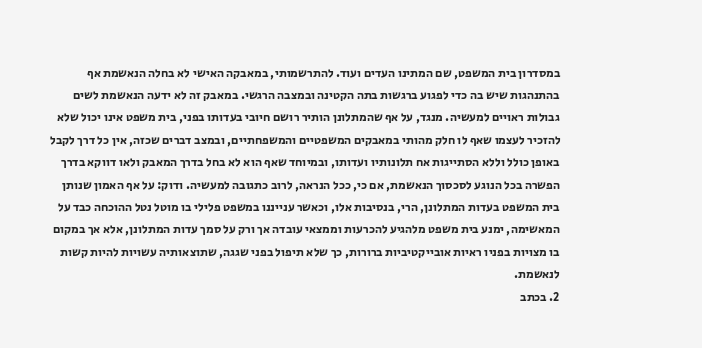במסדרון בית המשפט, שם המתינו העדים ועוד. להתרשמותי, במאבקה האישי לא בחלה הנאשמת אף בהתנהגות שיש בה כדי לפגוע ברגשות בתה הקטינה ובמצבה הרגשי. במאבק זה לא ידעה הנאשמת לשים גבולות ראויים למעשיה. מנגד, על אף שהמתלונן הותיר רושם חיובי בעדותו בפני, בית משפט אינו יכול שלא להזכיר לעצמו שאף לו חלק מהותי במאבקים המשפטיים והמשפחתיים, ובמצב דברים שכזה, אין כל דרך לקבל באופן כולל וללא הסתייגות אח תלונותיו ועדותו, ובמיוחד שאף הוא לא בחל בדרך המאבק ולאו דווקא בדרך הפשרה בכל הנוגע לסכסוך הנאשמת, אם כי, ככל הנראה, לרוב כתגובה למעשיה. ודוק: על אף האמון שנותן בית המשפט בעדות המתלונן, הרי, בנסיבות אלו, וכאשר ענייננו במשפט פלילי בו מוטל נטל ההוכחה כבד על המאשימה, ימנע בית משפט מלהגיע להכרעות וממצאי עובדה אך ורק על סמך עדות המתלונן, אלא אך במקום בו מצויות בפניו ראיות אובייקטיביות ברורות, כך שלא תיפול בפני שגגה, שתוצאותיה עשויות להיות קשות לנאשמת.
2. בכתב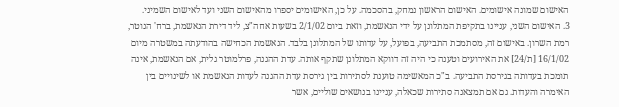האישום שמונה אישומים. האישום הראשון נמחק, בהסכמה. על כן, האישומים יספרו מהאישום השני ועד לאישום השמיני.
3. האישום השני, עניינו בתקיפת המתלונן על ידי הנאשמת, וזאת ביום 2/1/02 בשעות אחה"צ, ליד דירת הנאשמת, ברח' הנוטר, רמת השרון. באישום זה, מסתמכת התביעה, בפועל, על עדותו של המתלונן בלבד. הנאשמת הכחישה בהודעתה במשטרה מיום 16/1/02 [ת/24] את האירועים וטענה כי היה זה דווקא המתלונן שתקף אותה. עדת ההגנה, פרלמוטר גלית, אם הנאשמת, אינה תומכת בעדותה בגירסת התביעה. ב"כ המאשימה טוענת לסתירות בין גירסת עדת ההגנה לעדות הנאשמת או לשינויים בין האימרה והעדות. גם אם תמצאנה סתירות שכאלה, עניינו בנושאים שוליים, אשר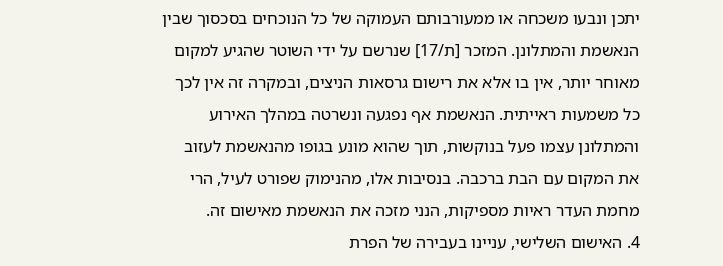יתכן ונבעו משכחה או ממעורבותם העמוקה של כל הנוכחים בסכסוך שבין הנאשמת והמתלונן. המזכר [ת/17] שנרשם על ידי השוטר שהגיע למקום מאוחר יותר, אין בו אלא את רישום גרסאות הניצים, ובמקרה זה אין לכך כל משמעות ראייתית. הנאשמת אף נפגעה ונשרטה במהלך האירוע והמתלונן עצמו פעל בנוקשות, תוך שהוא מונע בגופו מהנאשמת לעזוב את המקום עם הבת ברכבה. בנסיבות אלו, מהנימוק שפורט לעיל, הרי מחמת העדר ראיות מספיקות, הנני מזכה את הנאשמת מאישום זה.
4. האישום השלישי, עניינו בעבירה של הפרת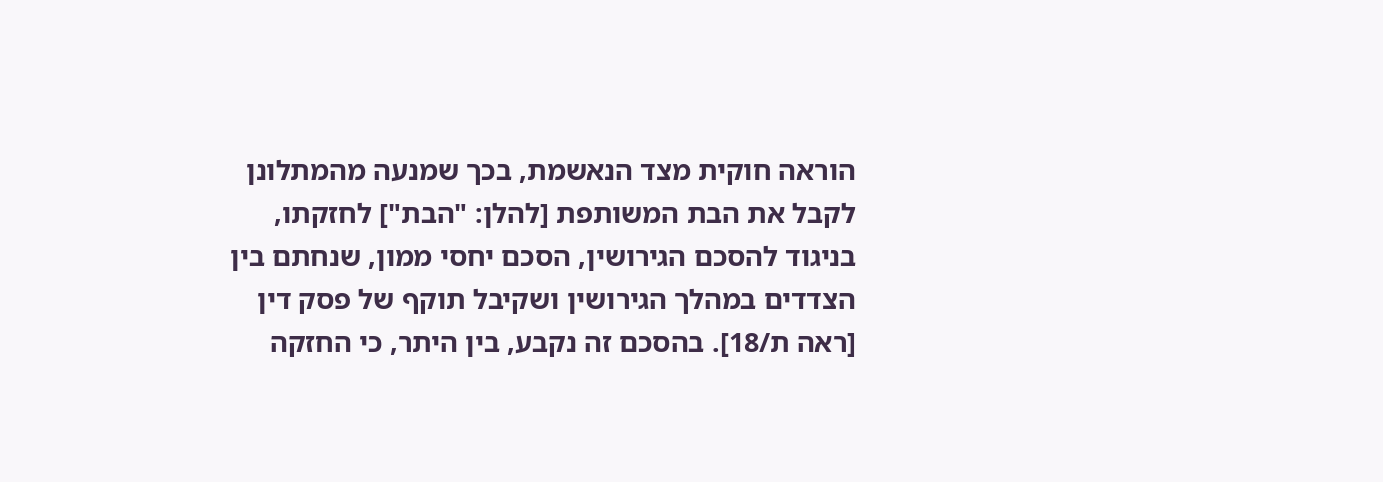הוראה חוקית מצד הנאשמת, בכך שמנעה מהמתלונן לקבל את הבת המשותפת [להלן: "הבת"] לחזקתו, בניגוד להסכם הגירושין, הסכם יחסי ממון, שנחתם בין הצדדים במהלך הגירושין ושקיבל תוקף של פסק דין [ראה ת/18]. בהסכם זה נקבע, בין היתר, כי החזקה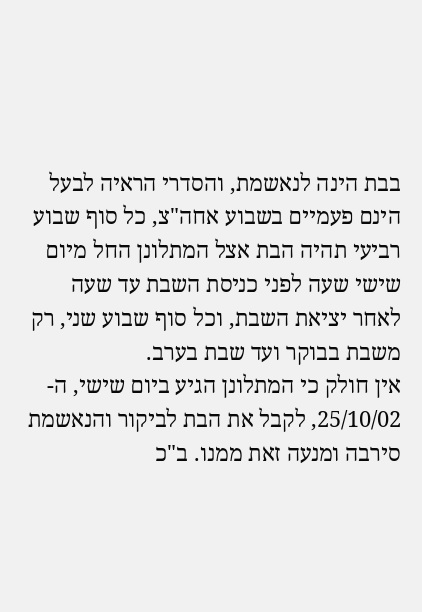בבת הינה לנאשמת, והסדרי הראיה לבעל הינם פעמיים בשבוע אחה"צ, כל סוף שבוע רביעי תהיה הבת אצל המתלונן החל מיום שישי שעה לפני כניסת השבת עד שעה לאחר יציאת השבת, וכל סוף שבוע שני, רק משבת בבוקר ועד שבת בערב.
אין חולק כי המתלונן הגיע ביום שישי, ה- 25/10/02, לקבל את הבת לביקור והנאשמת סירבה ומנעה זאת ממנו. ב"כ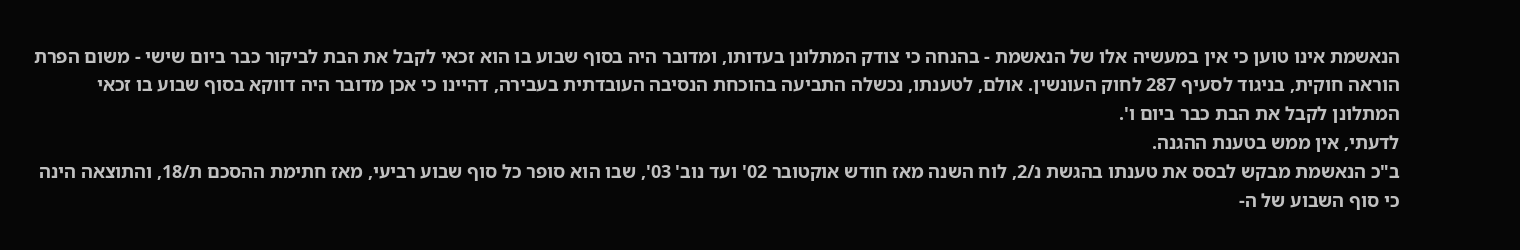הנאשמת אינו טוען כי אין במעשיה אלו של הנאשמת - בהנחה כי צודק המתלונן בעדותו, ומדובר היה בסוף שבוע בו הוא זכאי לקבל את הבת לביקור כבר ביום שישי - משום הפרת הוראה חוקית, בניגוד לסעיף 287 לחוק העונשין. אולם, לטענתו, נכשלה התביעה בהוכחת הנסיבה העובדתית בעבירה, דהיינו כי אכן מדובר היה דווקא בסוף שבוע בו זכאי המתלונן לקבל את הבת כבר ביום ו'.
לדעתי, אין ממש בטענת ההגנה.
ב"כ הנאשמת מבקש לבסס את טענתו בהגשת נ/2, לוח השנה מאז חודש אוקטובר 02' ועד נוב' 03', שבו הוא סופר כל סוף שבוע רביעי, מאז חתימת ההסכם ת/18, והתוצאה הינה כי סוף השבוע של ה-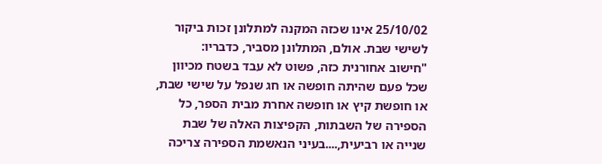25/10/02 אינו שכזה המקנה למתלונן זכות ביקור לשישי שבת. אולם, המתלונן מסביר, כדבריו:
"חישוב אחורנית כזה, פשוט לא עבד בשטח מכיוון שכל פעם שהיתה חופשה או חג שנפל על שישי שבת, או חופשת קיץ או חופשה אחרת מבית הספר, כל הספירה של השבתות, הקפיצות האלה של שבת שנייה או רביעית,....בעיני הנאשמת הספירה צריכה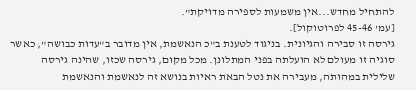להתחיל מחדש...אין משמעות לספירה מדויקת".
[עמ' 45-46 לפרוטוקול].
גירסה זו סבירה והגיונית. בניגוד לטענת ב"כ הנאשמת, אין מדובר ב"עדות כבושה", כאשר סוגיה זו מעולם לא הועלתה בפני המתלונן. מכל מקום, גירסה שכזו, שהינה גירסה שלילית במהותה, מעבירה את נטל הבאת ראיות בנושא זה לנאשמת והנאשמת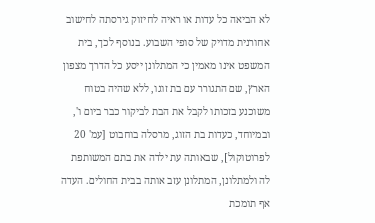לא הביאה כל עדות או ראיה לחיזוק גירסתה לחישוב אחורנית מדויק של סופי השבוע. בנוסף לכך, בית המשפט אינו מאמין כי המתלונן ייסע כל הדרך מצפון הארץ, שם התגורר עם בת זוגו, ללא שהיה בטוח משוכנע בזכותו לקבל את הבת לביקור כבר ביום ו', ובמיוחד, כעדות בת הזוג, מרסלה בוחבוט [עמ' 20 לפרוטוקול], שבאותה עת ילדה את בתם המשותפת לה ולמתלונן, המתלונן עזב אותה בבית החולים. העדה אף תומכת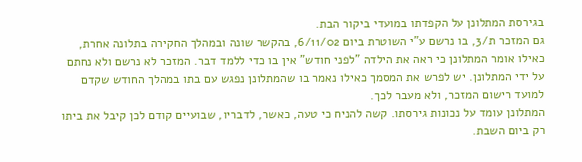בגירסת המתלונן על הקפדתו במועדי ביקור הבת.
גם המזכר ת/3, בו נרשם ע"י השוטרת ביום 6/11/02, בהקשר שונה ובמהלך החקירה בתלונה אחרת, כאילו אומר המתלונן כי ראה את הילדה "לפני חודש" אין בו כדי ללמד דבר. המזכר לא נרשם ולא נחתם על ידי המתלונן. יש לפרש את המסמך כאילו נאמר בו שהמתלונן נפגש עם בתו במהלך החודש שקדם למועד רישום המזכר, ולא מעבר לכך.
המתלונן עומד על נכונות גירסתו. קשה להניח כי טעה, כאשר, לדבריו, שבועיים קודם לכן קיבל את ביתו רק ביום השבת.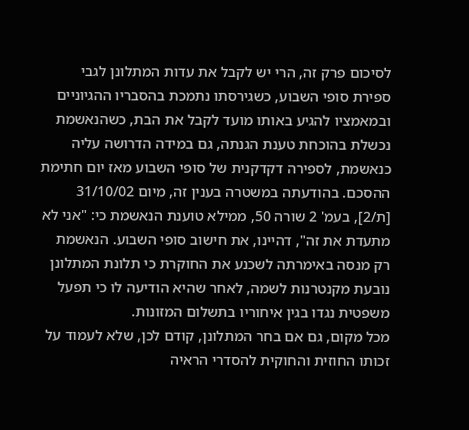לסיכום פרק זה, הרי יש לקבל את עדות המתלונן לגבי ספירת סופי השבוע, כשגירסתו נתמכת בהסבריו ההגיוניים ובמאמציו להגיע באותו מועד לקבל את הבת, כשהנאשמת נכשלת בהוכחת טענת הגנתה, גם במידה הדרושה עליה כנאשמת, לספירה דקדקנית של סופי השבוע מאז יום חתימת ההסכם. בהודעתה במשטרה בענין זה, מיום 31/10/02 [ת/2], בעמ' 2 שורה 50, ממילא טוענת הנאשמת כי: "אני לא מתעדת את זה", דהיינו, את חישוב סופי השבוע. הנאשמת רק מנסה באימרתה לשכנע את החוקרת כי תלונת המתלונן נובעת מקנטרנות לשמה, לאחר שהיא הודיעה לו כי תפעל משפטית נגדו בגין איחוריו בתשלום המזונות.
מכל מקום, גם אם בחר המתלונן, קודם לכן, שלא לעמוד על זכותו החוזית והחוקית להסדרי הראיה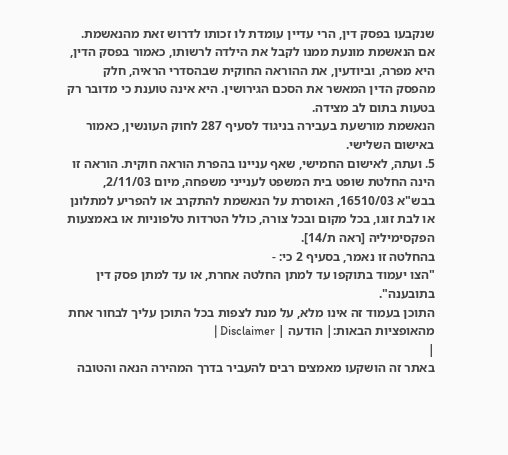שנקבעו בפסק דין, הרי עדיין עומדת לו זכותו לדרוש זאת מהנאשמת. אם הנאשמת מונעת ממנו לקבל את הילדה לרשותו, כאמור בפסק הדין, היא מפרה, וביודעין, את ההוראה החוקית שבהסדרי הראיה, חלק מהפסק הדין המאשר את הסכם הגירושין. היא אינה טוענת כי מדובר רק בטעות בתום לב מצידה.
הנאשמת מורשעת בעבירה בניגוד לסעיף 287 לחוק העונשין, כאמור באישום השלישי.
5. ועתה, לאישום החמישי, שאף עניינו בהפרת הוראה חוקית. הוראה זו הינה החלטת שופט בית המשפט לענייני משפחה, מיום 2/11/03, בבש"א 16510/03, האוסרת על הנאשמת להתקרב או להפריע למתלונן או לבת זוגו, בכל מקום ובכל צורה, כולל הטרדות טלפוניות או באמצעות הפקסימיליה [ראה ת/14].
בהחלטה זו נאמר, בסעיף 2 כי: -
"הצו יעמוד בתוקפו עד למתן החלטה אחרת, או עד למתן פסק דין בתובענה".
התוכן בעמוד זה אינו מלא, על מנת לצפות בכל התוכן עליך לבחור אחת מהאופציות הבאות:| הודעה | Disclaimer |
|
באתר זה הושקעו מאמצים רבים להעביר בדרך המהירה הנאה והטובה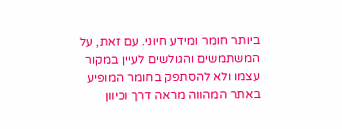ביותר חומר ומידע חיוני. עם זאת, על המשתמשים והגולשים לעיין במקור עצמו ולא להסתפק בחומר המופיע באתר המהווה מראה דרך וכיוון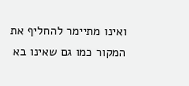ואינו מתיימר להחליף את המקור כמו גם שאינו בא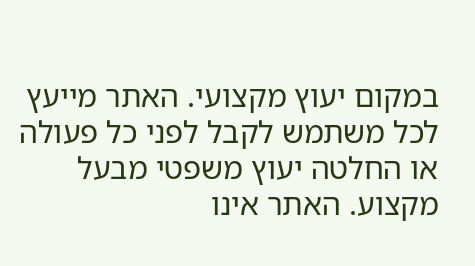במקום יעוץ מקצועי. האתר מייעץ לכל משתמש לקבל לפני כל פעולה או החלטה יעוץ משפטי מבעל מקצוע. האתר אינו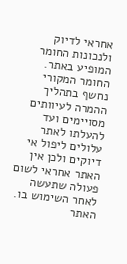אחראי לדיוק ולנכונות החומר המופיע באתר. החומר המקורי נחשף בתהליך ההמרה לעיוותים מסויימים ועד להעלתו לאתר עלולים ליפול אי דיוקים ולכן אין האתר אחראי לשום פעולה שתעשה לאחר השימוש בו. האתר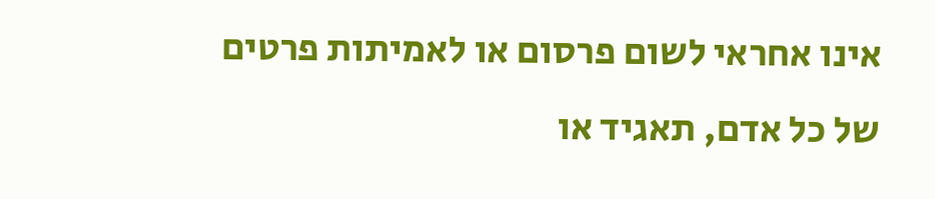אינו אחראי לשום פרסום או לאמיתות פרטים של כל אדם, תאגיד או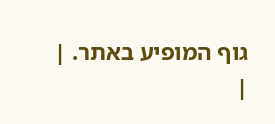גוף המופיע באתר. |
|